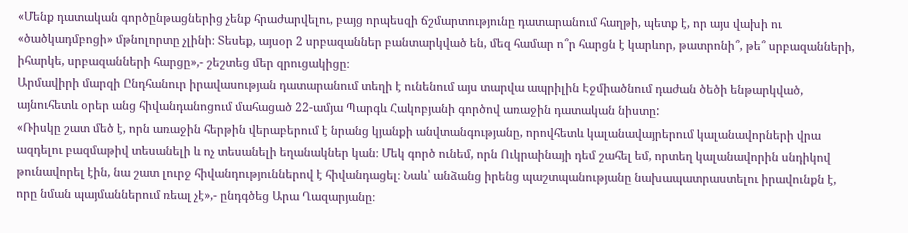«Մենք դատական գործընթացներից չենք հրաժարվելու, բայց որպեսզի ճշմարտությունը դատարանում հաղթի, պետք է, որ այս վախի ու «ծածկադմբոցի» մթնոլորտը չլինի։ Տեսեք, այսօր 2 սրբազաններ բանտարկված են, մեզ համար ո՞ր հարցն է կարևոր, թատրոնի՞, թե՞ սրբազանների, իհարկե, սրբազանների հարցը»,- շեշտեց մեր զրուցակիցը։
Արմավիրի մարզի Ընդհանուր իրավասության դատարանում տեղի է ունենում այս տարվա ապրիլին Էջմիածնում դաժան ծեծի ենթարկված, այնուհետև օրեր անց հիվանդանոցում մահացած 22-ամյա Պարգև Հակոբյանի գործով առաջին դատական նիստը:
«Ռիսկը շատ մեծ է, որն առաջին հերթին վերաբերում է նրանց կյանքի անվտանգությանը, որովհետև կալանավայրերում կալանավորների վրա ազդելու բազմաթիվ տեսանելի և ոչ տեսանելի եղանակներ կան։ Մեկ գործ ունեմ, որն Ուկրաինայի դեմ շահել եմ, որտեղ կալանավորին սնդիկով թունավորել էին, նա շատ լուրջ հիվանդություններով է հիվանդացել։ Նաև՝ անձանց իրենց պաշտպանությանը նախապատրաստելու իրավունքն է, որը նման պայմաններում ռեալ չէ»,- ընդգծեց Արա Ղազարյանը։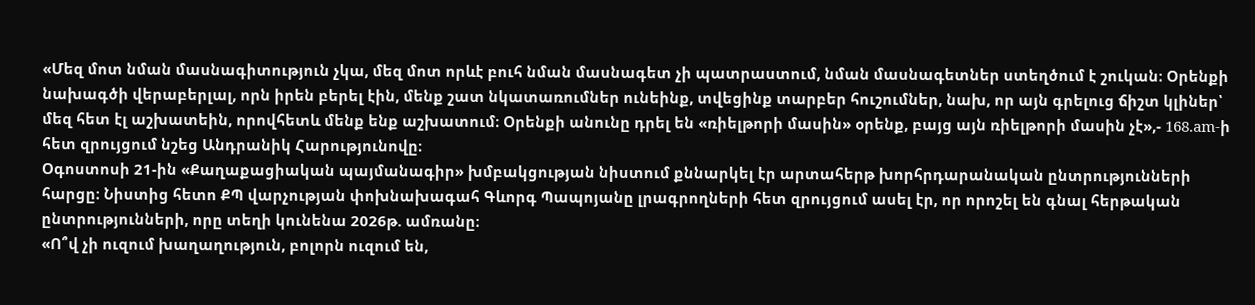«Մեզ մոտ նման մասնագիտություն չկա, մեզ մոտ որևէ բուհ նման մասնագետ չի պատրաստում, նման մասնագետներ ստեղծում է շուկան։ Օրենքի նախագծի վերաբերլալ, որն իրեն բերել էին, մենք շատ նկատառումներ ունեինք, տվեցինք տարբեր հուշումներ, նախ, որ այն գրելուց ճիշտ կլիներ՝ մեզ հետ էլ աշխատեին, որովհետև մենք ենք աշխատում։ Օրենքի անունը դրել են «ռիելթորի մասին» օրենք, բայց այն ռիելթորի մասին չէ»,- 168.am-ի հետ զրույցում նշեց Անդրանիկ Հարությունովը։
Օգոստոսի 21-ին «Քաղաքացիական պայմանագիր» խմբակցության նիստում քննարկել էր արտահերթ խորհրդարանական ընտրությունների հարցը։ Նիստից հետո ՔՊ վարչության փոխնախագահ Գևորգ Պապոյանը լրագրողների հետ զրույցում ասել էր, որ որոշել են գնալ հերթական ընտրությունների, որը տեղի կունենա 2026թ. ամռանը։
«Ո՞վ չի ուզում խաղաղություն, բոլորն ուզում են,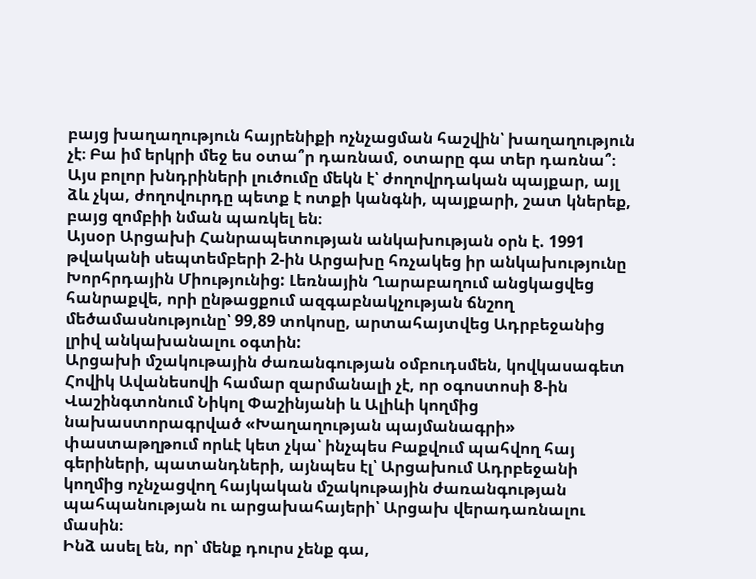բայց խաղաղություն հայրենիքի ոչնչացման հաշվին՝ խաղաղություն չէ։ Բա իմ երկրի մեջ ես օտա՞ր դառնամ, օտարը գա տեր դառնա՞։ Այս բոլոր խնդրիների լուծումը մեկն է՝ ժողովրդական պայքար, այլ ձև չկա, ժողովուրդը պետք է ոտքի կանգնի, պայքարի, շատ կներեք, բայց զոմբիի նման պառկել են։
Այսօր Արցախի Հանրապետության անկախության օրն է. 1991 թվականի սեպտեմբերի 2-ին Արցախը հռչակեց իր անկախությունը Խորհրդային Միությունից: Լեռնային Ղարաբաղում անցկացվեց հանրաքվե, որի ընթացքում ազգաբնակչության ճնշող մեծամասնությունը՝ 99,89 տոկոսը, արտահայտվեց Ադրբեջանից լրիվ անկախանալու օգտին:
Արցախի մշակութային ժառանգության օմբուդսմեն, կովկասագետ Հովիկ Ավանեսովի համար զարմանալի չէ, որ օգոստոսի 8-ին Վաշինգտոնում Նիկոլ Փաշինյանի և Ալիևի կողմից նախաստորագրված «Խաղաղության պայմանագրի» փաստաթղթում որևէ կետ չկա՝ ինչպես Բաքվում պահվող հայ գերիների, պատանդների, այնպես էլ՝ Արցախում Ադրբեջանի կողմից ոչնչացվող հայկական մշակութային ժառանգության պահպանության ու արցախահայերի՝ Արցախ վերադառնալու մասին։
Ինձ ասել են, որ՝ մենք դուրս չենք գա,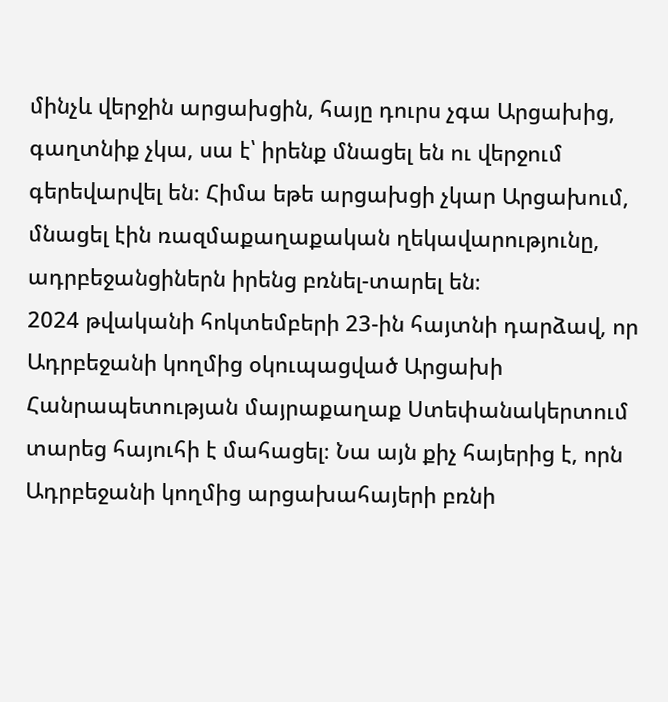մինչև վերջին արցախցին, հայը դուրս չգա Արցախից, գաղտնիք չկա, սա է՝ իրենք մնացել են ու վերջում գերեվարվել են։ Հիմա եթե արցախցի չկար Արցախում, մնացել էին ռազմաքաղաքական ղեկավարությունը, ադրբեջանցիներն իրենց բռնել-տարել են։
2024 թվականի հոկտեմբերի 23-ին հայտնի դարձավ, որ Ադրբեջանի կողմից օկուպացված Արցախի Հանրապետության մայրաքաղաք Ստեփանակերտում տարեց հայուհի է մահացել։ Նա այն քիչ հայերից է, որն Ադրբեջանի կողմից արցախահայերի բռնի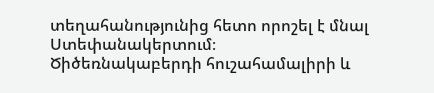տեղահանությունից հետո որոշել է մնալ Ստեփանակերտում։
Ծիծեռնակաբերդի հուշահամալիրի և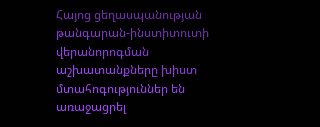Հայոց ցեղասպանության թանգարան-ինստիտուտի վերանորոգման աշխատանքները խիստ մտահոգություններ են առաջացրել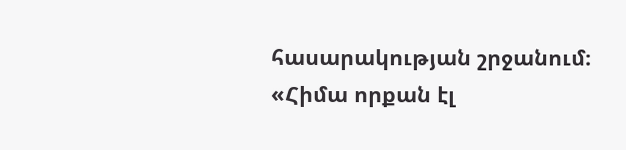հասարակության շրջանում։
«Հիմա որքան էլ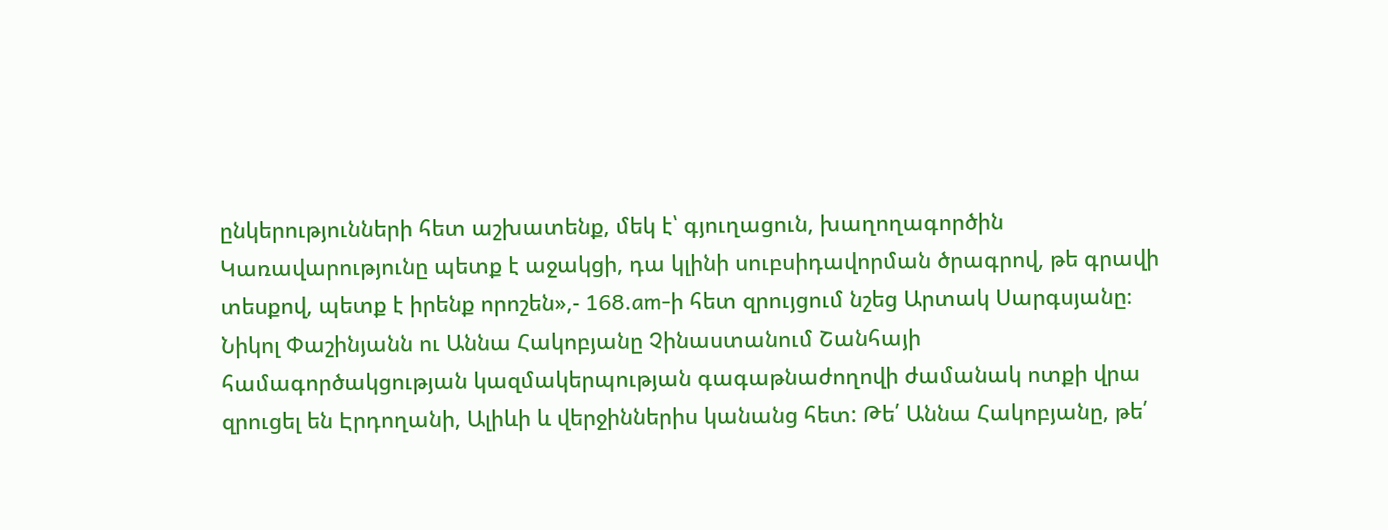ընկերությունների հետ աշխատենք, մեկ է՝ գյուղացուն, խաղողագործին Կառավարությունը պետք է աջակցի, դա կլինի սուբսիդավորման ծրագրով, թե գրավի տեսքով, պետք է իրենք որոշեն»,- 168.am-ի հետ զրույցում նշեց Արտակ Սարգսյանը։
Նիկոլ Փաշինյանն ու Աննա Հակոբյանը Չինաստանում Շանհայի համագործակցության կազմակերպության գագաթնաժողովի ժամանակ ոտքի վրա զրուցել են Էրդողանի, Ալիևի և վերջիններիս կանանց հետ: Թե՛ Աննա Հակոբյանը, թե՛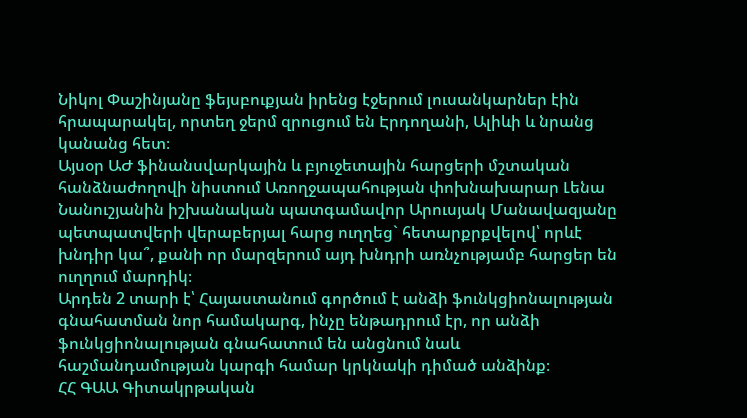Նիկոլ Փաշինյանը ֆեյսբուքյան իրենց էջերում լուսանկարներ էին հրապարակել, որտեղ ջերմ զրուցում են Էրդողանի, Ալիևի և նրանց կանանց հետ։
Այսօր ԱԺ ֆինանսվարկային և բյուջետային հարցերի մշտական հանձնաժողովի նիստում Առողջապահության փոխնախարար Լենա Նանուշյանին իշխանական պատգամավոր Արուսյակ Մանավազյանը պետպատվերի վերաբերյալ հարց ուղղեց` հետարքրքվելով՝ որևէ խնդիր կա՞, քանի որ մարզերում այդ խնդրի առնչությամբ հարցեր են ուղղում մարդիկ։
Արդեն 2 տարի է՝ Հայաստանում գործում է անձի ֆունկցիոնալության գնահատման նոր համակարգ, ինչը ենթադրում էր, որ անձի ֆունկցիոնալության գնահատում են անցնում նաև հաշմանդամության կարգի համար կրկնակի դիմած անձինք։
ՀՀ ԳԱԱ Գիտակրթական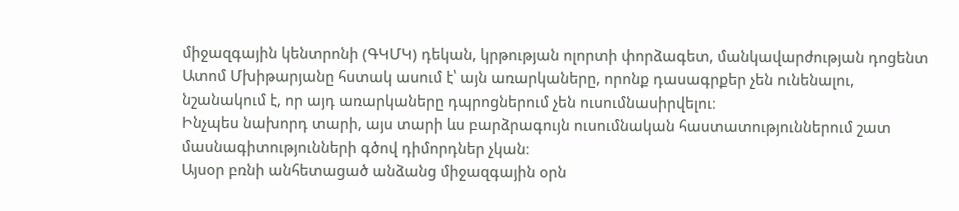միջազգային կենտրոնի (ԳԿՄԿ) դեկան, կրթության ոլորտի փորձագետ, մանկավարժության դոցենտ Ատոմ Մխիթարյանը հստակ ասում է՝ այն առարկաները, որոնք դասագրքեր չեն ունենալու, նշանակում է, որ այդ առարկաները դպրոցներում չեն ուսումնասիրվելու։
Ինչպես նախորդ տարի, այս տարի ևս բարձրագույն ուսումնական հաստատություններում շատ մասնագիտությունների գծով դիմորդներ չկան։
Այսօր բռնի անհետացած անձանց միջազգային օրն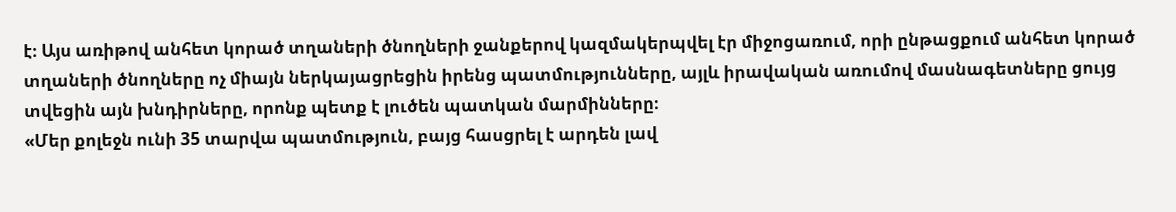է։ Այս առիթով անհետ կորած տղաների ծնողների ջանքերով կազմակերպվել էր միջոցառում, որի ընթացքում անհետ կորած տղաների ծնողները ոչ միայն ներկայացրեցին իրենց պատմությունները, այլև իրավական առումով մասնագետները ցույց տվեցին այն խնդիրները, որոնք պետք է լուծեն պատկան մարմինները։
«Մեր քոլեջն ունի 35 տարվա պատմություն, բայց հասցրել է արդեն լավ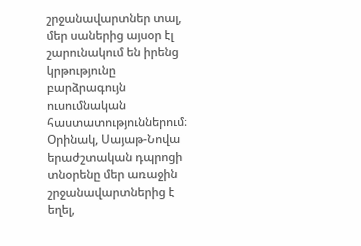շրջանավարտներ տալ, մեր սաներից այսօր էլ շարունակում են իրենց կրթությունը բարձրագույն ուսումնական հաստատություններում։ Օրինակ, Սայաթ-Նովա երաժշտական դպրոցի տնօրենը մեր առաջին շրջանավարտներից է եղել,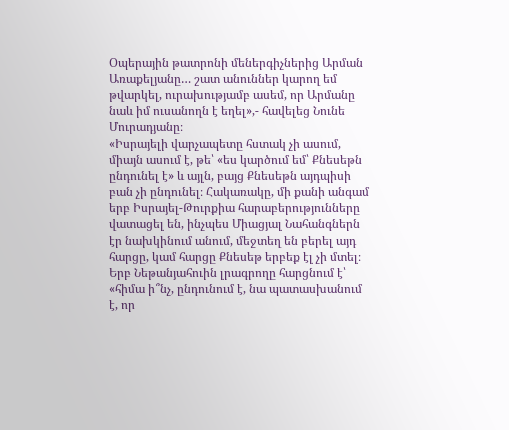Օպերային թատրոնի մեներգիչներից Արման Առաքելյանը… շատ անուններ կարող եմ թվարկել, ուրախությամբ ասեմ, որ Արմանը նաև իմ ուսանողն է եղել»,- հավելեց Նունե Մուրադյանը։
«Իսրայելի վարչապետը հստակ չի ասում, միայն ասում է, թե՝ «ես կարծում եմ՝ Քնեսեթն ընդունել է» և այլն, բայց Քնեսեթն այդպիսի բան չի ընդունել։ Հակառակը, մի քանի անգամ երբ Իսրայել-Թուրքիա հարաբերությունները վատացել են, ինչպես Միացյալ Նահանգներն էր նախկինում անում, մեջտեղ են բերել այդ հարցը, կամ հարցը Քնեսեթ երբեք էլ չի մտել։ Երբ Նեթանյահուին լրագրողը հարցնում է՝ «հիմա ի՞նչ, ընդունում է, նա պատասխանում է, որ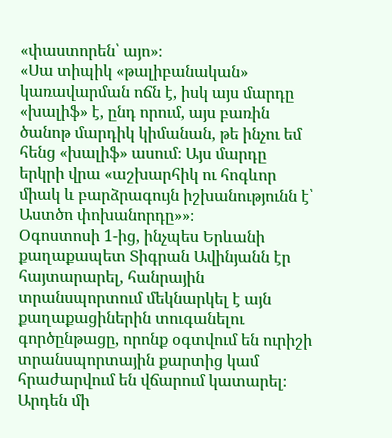«փաստորեն՝ այո»։
«Սա տիպիկ «թալիբանական» կառավարման ոճն է, իսկ այս մարդը «խալիֆ» է, ընդ որում, այս բառին ծանոթ մարդիկ կիմանան, թե ինչու եմ հենց «խալիֆ» ասում։ Այս մարդը երկրի վրա «աշխարհիկ ու հոգևոր միակ և բարձրագույն իշխանությունն է՝ Աստծո փոխանորդը»»։
Օգոստոսի 1-ից, ինչպես Երևանի քաղաքապետ Տիգրան Ավինյանն էր հայտարարել, հանրային տրանսպորտում մեկնարկել է այն քաղաքացիներին տուգանելու գործընթացը, որոնք օգտվում են ուրիշի տրանսպորտային քարտից կամ հրաժարվում են վճարում կատարել։ Արդեն մի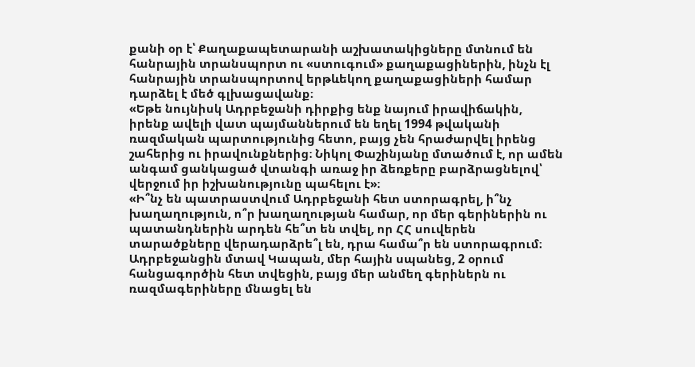քանի օր է՝ Քաղաքապետարանի աշխատակիցները մտնում են հանրային տրանսպորտ ու «ստուգում» քաղաքացիներին, ինչն էլ հանրային տրանսպորտով երթևեկող քաղաքացիների համար դարձել է մեծ գլխացավանք։
«Եթե նույնիսկ Ադրբեջանի դիրքից ենք նայում իրավիճակին, իրենք ավելի վատ պայմաններում են եղել 1994 թվականի ռազմական պարտությունից հետո, բայց չեն հրաժարվել իրենց շահերից ու իրավունքներից։ Նիկոլ Փաշինյանը մտածում է, որ ամեն անգամ ցանկացած վտանգի առաջ իր ձեռքերը բարձրացնելով՝ վերջում իր իշխանությունը պահելու է»։
«Ի՞նչ են պատրաստվում Ադրբեջանի հետ ստորագրել, ի՞նչ խաղաղություն, ո՞ր խաղաղության համար, որ մեր գերիներին ու պատանդներին արդեն հե՞տ են տվել, որ ՀՀ սուվերեն տարածքները վերադարձրե՞լ են, դրա համա՞ր են ստորագրում։ Ադրբեջանցին մտավ Կապան, մեր հային սպանեց, 2 օրում հանցագործին հետ տվեցին, բայց մեր անմեղ գերիներն ու ռազմագերիները մնացել են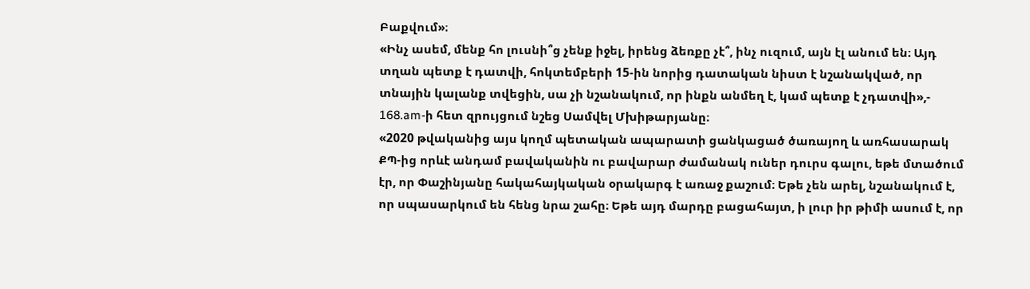Բաքվում»։
«Ինչ ասեմ, մենք հո լուսնի՞ց չենք իջել, իրենց ձեռքը չէ՞, ինչ ուզում, այն էլ անում են։ Այդ տղան պետք է դատվի, հոկտեմբերի 15-ին նորից դատական նիստ է նշանակված, որ տնային կալանք տվեցին, սա չի նշանակում, որ ինքն անմեղ է, կամ պետք է չդատվի»,- 168.am-ի հետ զրույցում նշեց Սամվել Մխիթարյանը։
«2020 թվականից այս կողմ պետական ապարատի ցանկացած ծառայող և առհասարակ ՔՊ-ից որևէ անդամ բավականին ու բավարար ժամանակ ուներ դուրս գալու, եթե մտածում էր, որ Փաշինյանը հակահայկական օրակարգ է առաջ քաշում։ Եթե չեն արել, նշանակում է, որ սպասարկում են հենց նրա շահը։ Եթե այդ մարդը բացահայտ, ի լուր իր թիմի ասում է, որ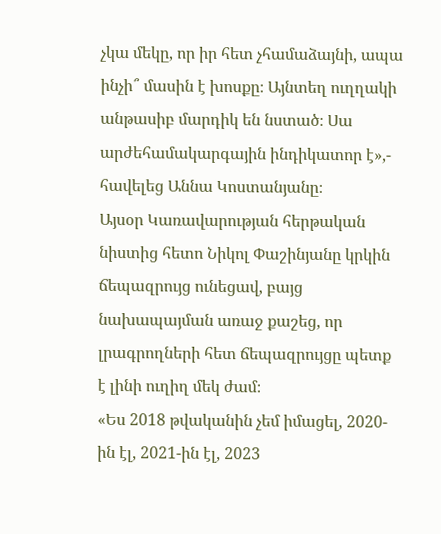չկա մեկը, որ իր հետ չհամաձայնի, ապա ինչի՞ մասին է խոսքը։ Այնտեղ ուղղակի անթասիբ մարդիկ են նստած։ Սա արժեհամակարգային ինդիկատոր է»,- հավելեց Աննա Կոստանյանը։
Այսօր Կառավարության հերթական նիստից հետո Նիկոլ Փաշինյանը կրկին ճեպազրույց ունեցավ, բայց նախապայման առաջ քաշեց, որ լրագրողների հետ ճեպազրույցը պետք է լինի ուղիղ մեկ ժամ։
«Ես 2018 թվականին չեմ իմացել, 2020-ին էլ, 2021-ին էլ, 2023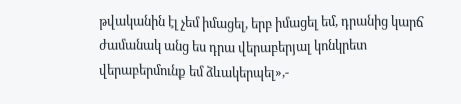թվականին էլ չեմ իմացել, երբ իմացել եմ, դրանից կարճ ժամանակ անց ես դրա վերաբերյալ կոնկրետ վերաբերմունք եմ ձևակերպել»,-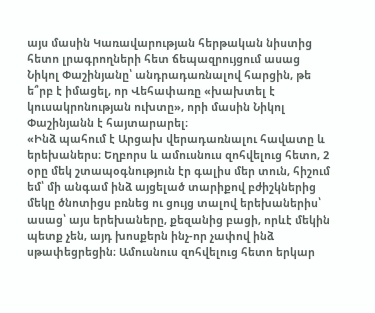այս մասին Կառավարության հերթական նիստից հետո լրագրողների հետ ճեպազրույցում ասաց Նիկոլ Փաշինյանը՝ անդրադառնալով հարցին, թե ե՞րբ է իմացել, որ Վեհափառը «խախտել է կուսակրոնության ուխտը», որի մասին Նիկոլ Փաշինյանն է հայտարարել։
«Ինձ պահում է Արցախ վերադառնալու հավատը և երեխաներս։ Եղբորս և ամուսնուս զոհվելուց հետո, 2 օրը մեկ շտապօգնություն էր գալիս մեր տուն, հիշում եմ՝ մի անգամ ինձ այցելած տարիքով բժիշկներից մեկը ծնոտիցս բռնեց ու ցույց տալով երեխաներիս՝ ասաց՝ այս երեխաները, քեզանից բացի, որևէ մեկին պետք չեն, այդ խոսքերն ինչ-որ չափով ինձ սթափեցրեցին։ Ամուսնուս զոհվելուց հետո երկար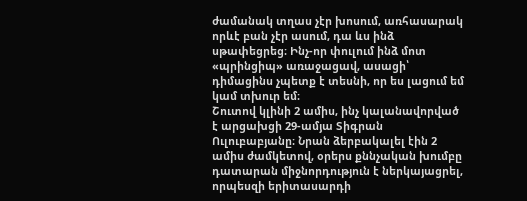ժամանակ տղաս չէր խոսում, առհասարակ որևէ բան չէր ասում, դա ևս ինձ սթափեցրեց։ Ինչ-որ փուլում ինձ մոտ «պրինցիպ» առաջացավ, ասացի՝ դիմացինս չպետք է տեսնի, որ ես լացում եմ կամ տխուր եմ։
Շուտով կլինի 2 ամիս, ինչ կալանավորված է արցախցի 29-ամյա Տիգրան Ուլուբաբյանը։ Նրան ձերբակալել էին 2 ամիս ժամկետով, օրերս քննչական խումբը դատարան միջնորդություն է ներկայացրել, որպեսզի երիտասարդի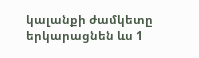կալանքի ժամկետը երկարացնեն ևս 1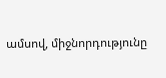ամսով, միջնորդությունը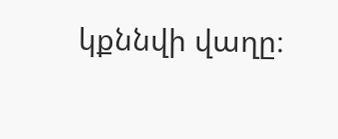կքննվի վաղը։